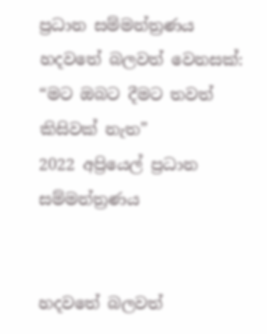ප්‍රධාන සම්මන්ත්‍රණය
හදවතේ බලවත් වෙනසක්: “මට ඔබට දීමට තවත් කිසිවක් නැත”
2022 අප්‍රියෙල් ප්‍රධාන සම්මන්ත්‍රණය


හදවතේ බලවත්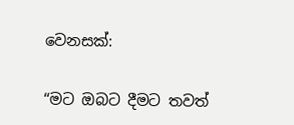වෙනසක්:

“මට ඔබට දීමට තවත්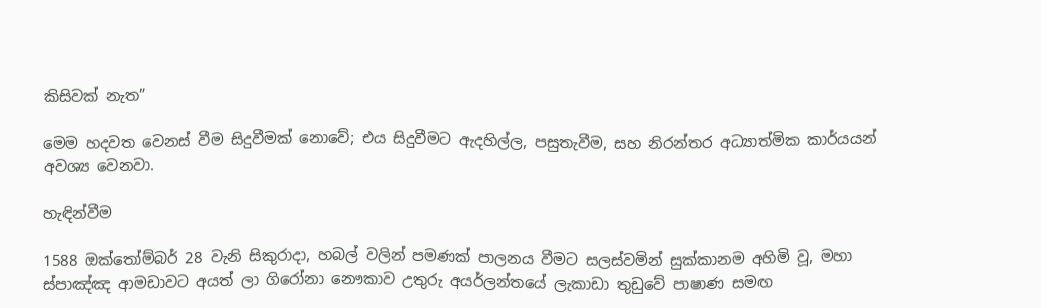කිසිවක් නැත”

මෙම හදවත වෙනස් වීම සිදුවීමක් නොවේ; එය සිදුවීමට ඇදහිල්ල, පසුතැවීම, සහ නිරන්තර අධ්‍යාත්මික කාර්යයන් අවශ්‍ය වෙනවා.

හැඳින්වීම

1588 ඔක්තෝම්බර් 28 වැනි සිකුරාදා, හබල් වලින් පමණක් පාලනය වීමට සලස්වමින් සුක්කානම අහිමි වූ, මහා ස්පාඤ්ඤ ආමඩාවට අයත් ලා ගිරෝනා නෞකාව උතුරු අයර්ලන්තයේ ලැකාඩා තුඩුවේ පාෂාණ සමඟ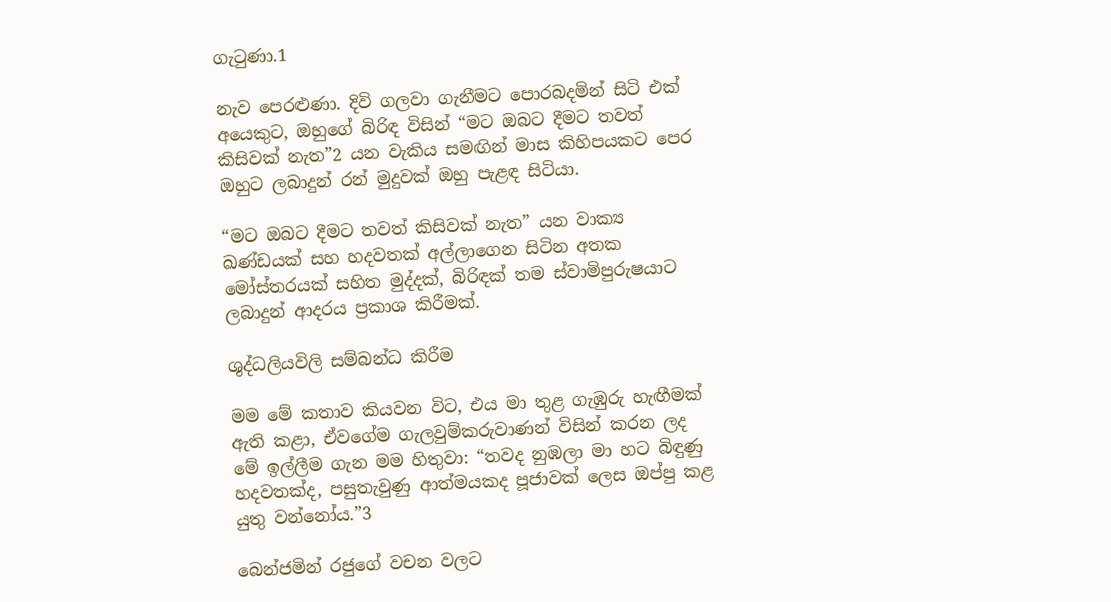ගැටුණා.1

නැව පෙරළුණා. දිවි ගලවා ගැනීමට පොරබදමින් සිටි එක් අයෙකුට, ඔහුගේ බිරිඳ විසින් “මට ඔබට දීමට තවත් කිසිවක් නැත”2 යන වැකිය සමඟින් මාස කිහිපයකට පෙර ඔහුට ලබාදුන් රන් මුදුවක් ඔහු පැළඳ සිටියා.

“මට ඔබට දීමට තවත් කිසිවක් නැත” යන වාක්‍ය ඛණ්ඩයක් සහ හදවතක් අල්ලාගෙන සිටින අතක මෝස්තරයක් සහිත මුද්දක්, බිරිඳක් තම ස්වාමිපුරුෂයාට ලබාදුන් ආදරය ප්‍රකාශ කිරීමක්.

ශුද්ධලියවිලි සම්බන්ධ කිරීම

මම මේ කතාව කියවන විට, එය මා තුළ ගැඹුරු හැඟීමක් ඇති කළා, ඒවගේම ගැලවුම්කරුවාණන් විසින් කරන ලද මේ ඉල්ලීම ගැන මම හිතුවා: “තවද නුඹලා මා හට බිඳුණු හදවතක්ද, පසුතැවුණු ආත්මයකද පූජාවක් ලෙස ඔප්පු කළ යුතු වන්නෝය.”3

බෙන්ජමින් රජුගේ වචන වලට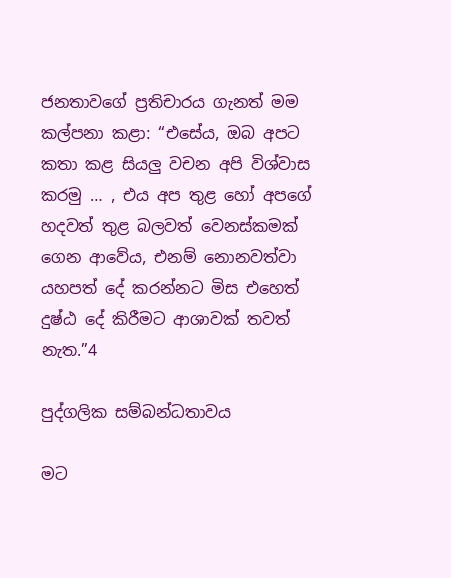ජනතාවගේ ප්‍රතිචාරය ගැනත් මම කල්පනා කළා: “එසේය, ඔබ අපට කතා කළ සියලු වචන අපි විශ්වාස කරමු … , එය අප තුළ හෝ අපගේ හදවත් තුළ බලවත් වෙනස්කමක් ගෙන ආවේය, එනම් නොනවත්වා යහපත් දේ කරන්නට මිස එහෙත් දුෂ්ඨ දේ කිරීමට ආශාවක් තවත් නැත.”4

පුද්ගලික සම්බන්ධතාවය

මට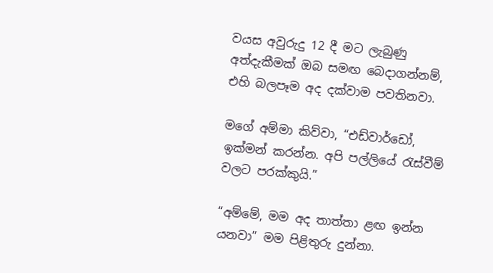වයස අවුරුදු 12 දී මට ලැබුණු අත්දැකීමක් ඔබ සමඟ බෙදාගන්නම්, එහි බලපෑම අද දක්වාම පවතිනවා.

මගේ අම්මා කිව්වා, “එඩ්වාර්ඩෝ, ඉක්මන් කරන්න. අපි පල්ලියේ රැස්වීම් වලට පරක්කුයි.”

“අම්මේ, මම අද තාත්තා ළඟ ඉන්න යනවා” මම පිළිතුරු දුන්නා.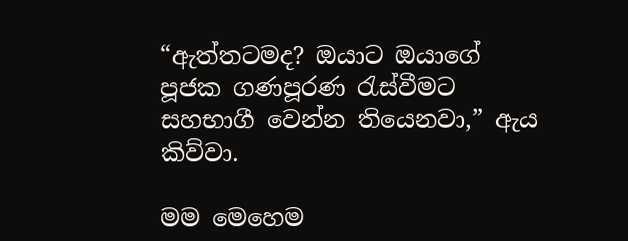“ඇත්තටමද? ඔයාට ඔයාගේ පූජක ගණපූරණ රැස්වීමට සහභාගී වෙන්න තියෙනවා,” ඇය කිව්වා.

මම මෙහෙම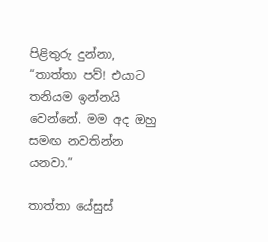පිළිතුරු දුන්නා, “තාත්තා පව්! එයාට තනියම ඉන්නයි වෙන්නේ. මම අද ඔහු සමඟ නවතින්න යනවා.”

තාත්තා යේසුස්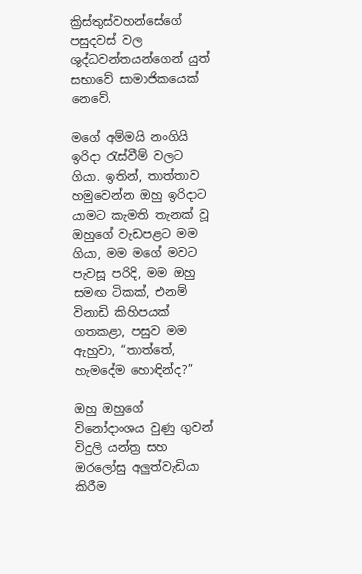ක්‍රිස්තුස්වහන්සේගේ පසුදවස් වල ශුද්ධවන්තයන්ගෙන් යුත් සභාවේ සාමාජිකයෙක් නෙවේ.

මගේ අම්මයි නංගියි ඉරිදා රැස්වීම් වලට ගියා. ඉතින්, තාත්තාව හමුවෙන්න ඔහු ඉරිදාට යාමට කැමති තැනක් වූ ඔහුගේ වැඩපළට මම ගියා, මම මගේ මවට පැවසූ පරිදි, මම ඔහු සමඟ ටිකක්, එනම් විනාඩි කිහිපයක් ගතකළා, පසුව මම ඇහුවා, “තාත්තේ, හැමදේම හොඳින්ද?”

ඔහු ඔහුගේ විනෝදාංශය වුණු ගුවන් විදුලි යන්ත්‍ර සහ ඔරලෝසු අලුත්වැඩියා කිරීම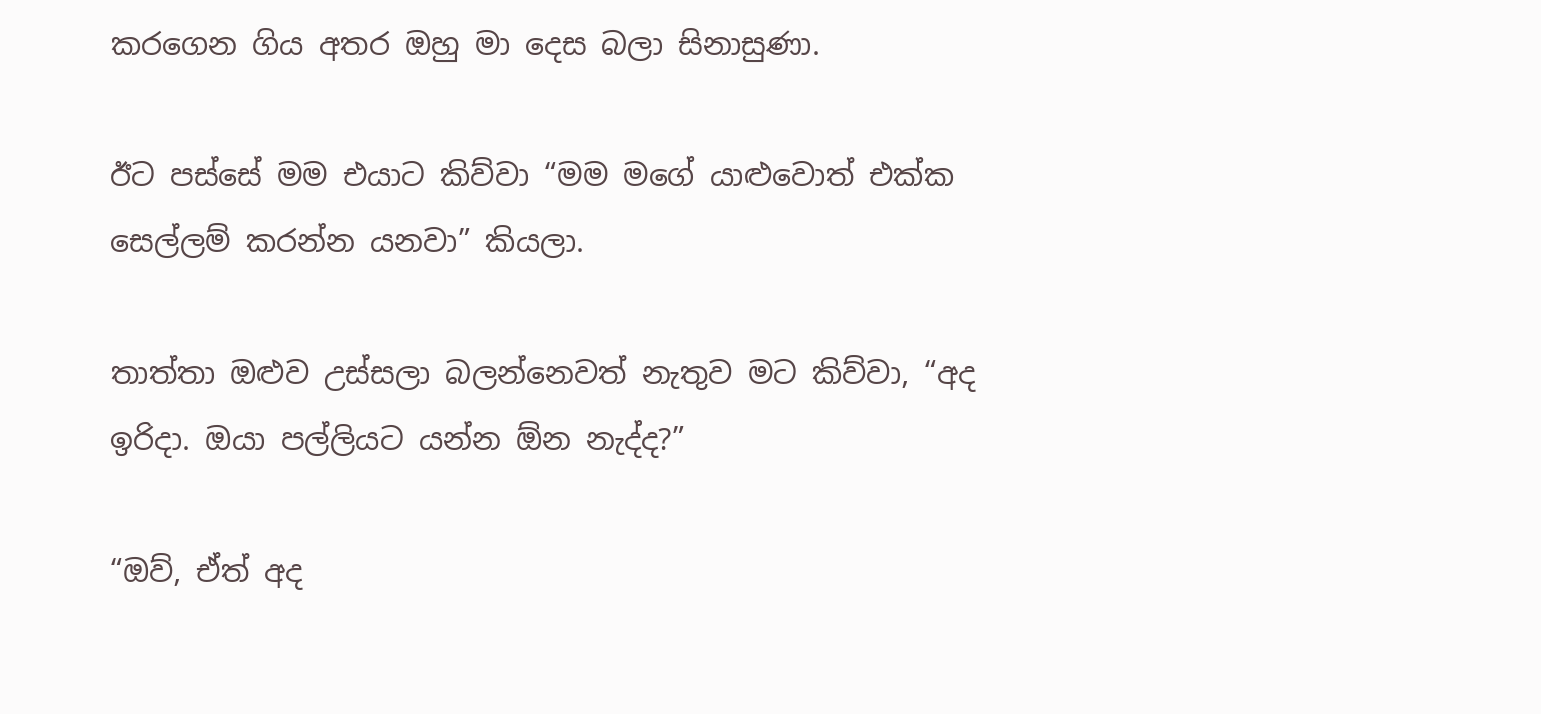කරගෙන ගිය අතර ඔහු මා දෙස බලා සිනාසුණා.

ඊට පස්සේ මම එයාට කිව්වා “මම මගේ යාළුවොත් එක්ක සෙල්ලම් කරන්න යනවා” කියලා.

තාත්තා ඔළුව උස්සලා බලන්නෙවත් නැතුව මට කිව්වා, “අද ඉරිදා. ඔයා පල්ලියට යන්න ඕන නැද්ද?”

“ඔව්, ඒත් අද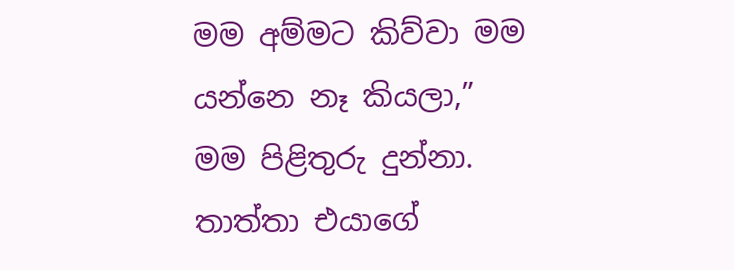මම අම්මට කිව්වා මම යන්නෙ නෑ කියලා,” මම පිළිතුරු දුන්නා. තාත්තා එයාගේ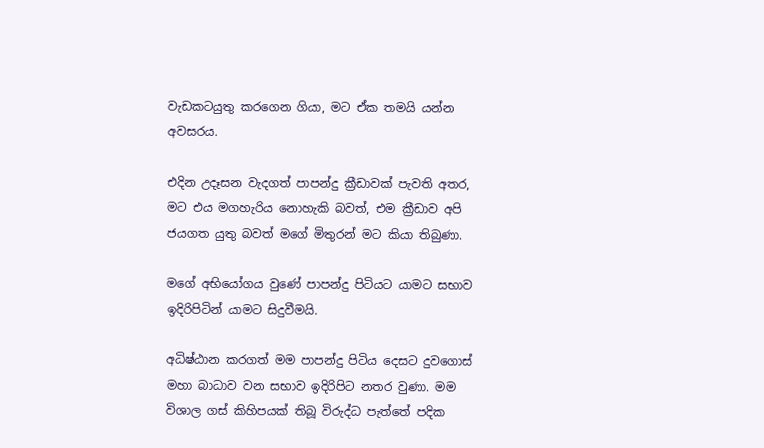වැඩකටයුතු කරගෙන ගියා, මට ඒක තමයි යන්න අවසරය.

එදින උදෑසන වැදගත් පාපන්දු ක්‍රීඩාවක් පැවති අතර, මට එය මගහැරිය නොහැකි බවත්, එම ක්‍රීඩාව අපි ජයගත යුතු බවත් මගේ මිතුරන් මට කියා තිබුණා.

මගේ අභියෝගය වුණේ පාපන්දු පිටියට යාමට සභාව ඉදිරිපිටින් යාමට සිදුවීමයි.

අධිෂ්ඨාන කරගත් මම පාපන්දු පිටිය දෙසට දුවගොස් මහා බාධාව වන සභාව ඉදිරිපිට නතර වුණා. මම විශාල ගස් කිහිපයක් තිබූ විරුද්ධ පැත්තේ පදික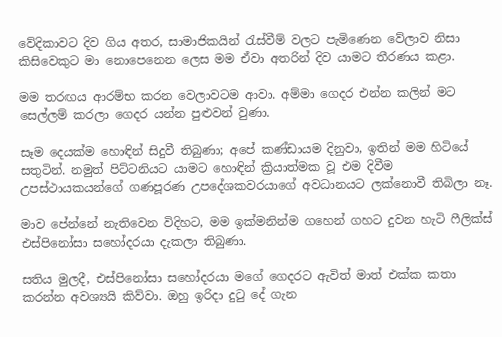වේදිකාවට දිව ගිය අතර, සාමාජිකයින් රැස්වීම් වලට පැමිණෙන වේලාව නිසා කිසිවෙකුට මා නොපෙනෙන ලෙස මම ඒවා අතරින් දිව යාමට තීරණය කළා.

මම තරඟය ආරම්භ කරන වෙලාවටම ආවා. අම්මා ගෙදර එන්න කලින් මට සෙල්ලම් කරලා ගෙදර යන්න පුළුවන් වුණා.

සෑම දෙයක්ම හොඳින් සිදුවී තිබුණා; අපේ කණ්ඩායම දිනුවා, ඉතින් මම හිටියේ සතුටින්. නමුත් පිට්ටනියට යාමට හොඳින් ක්‍රියාත්මක වූ එම දිවීම උපස්ථායකයන්ගේ ගණපූරණ උපදේශකවරයාගේ අවධානයට ලක්නොවී තිබිලා නෑ.

මාව පේන්නේ නැතිවෙන විදිහට, මම ඉක්මනින්ම ගහෙන් ගහට දුවන හැටි ෆීලික්ස් එස්පිනෝසා සහෝදරයා දැකලා තිබුණා.

සතිය මුලදී, එස්පිනෝසා සහෝදරයා මගේ ගෙදරට ඇවිත් මාත් එක්ක කතා කරන්න අවශ්‍යයි කිව්වා. ඔහු ඉරිදා දුටු දේ ගැන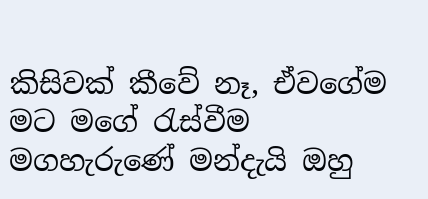කිසිවක් කීවේ නෑ, ඒවගේම මට මගේ රැස්වීම මගහැරුණේ මන්දැයි ඔහු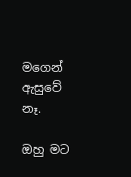මගෙන් ඇසුවේ නෑ.

ඔහු මට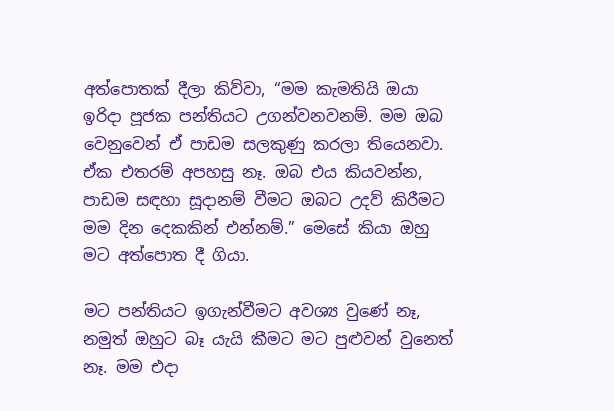අත්පොතක් දීලා කිව්වා, “මම කැමතියි ඔයා ඉරිදා පූජක පන්තියට උගන්වනවනම්. මම ඔබ වෙනුවෙන් ඒ පාඩම සලකුණු කරලා තියෙනවා. ඒක එතරම් අපහසු නෑ. ඔබ එය කියවන්න, පාඩම සඳහා සූදානම් වීමට ඔබට උදව් කිරීමට මම දින දෙකකින් එන්නම්.” මෙසේ කියා ඔහු මට අත්පොත දී ගියා.

මට පන්තියට ඉගැන්වීමට අවශ්‍ය වුණේ නෑ, නමුත් ඔහුට බෑ යැයි කීමට මට පුළුවන් වුනෙත් නෑ. මම එදා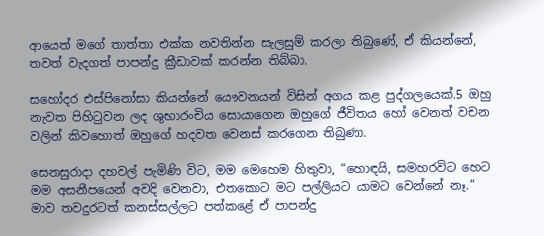ආයෙත් මගේ තාත්තා එක්ක නවතින්න සැලසුම් කරලා තිබුණේ, ඒ කියන්නේ, තවත් වැදගත් පාපන්දු ක්‍රීඩාවක් කරන්න තිබ්බා.

සහෝදර එස්පිනෝසා කියන්නේ යෞවනයන් විසින් අගය කළ පුද්ගලයෙක්.5 ඔහු නැවත පිහිටුවන ලද ශුභාරංචිය සොයාගෙන ඔහුගේ ජීවිතය හෝ වෙනත් වචන වලින් කිවහොත් ඔහුගේ හදවත වෙනස් කරගෙන තිබුණා.

සෙනසුරාදා දහවල් පැමිණි විට, මම මෙහෙම හිතුවා, “හොඳයි, සමහරවිට හෙට මම අසනීපයෙන් අවදි වෙනවා, එතකොට මට පල්ලියට යාමට වෙන්නේ නෑ.” මාව තවදුරටත් කනස්සල්ලට පත්කළේ ඒ පාපන්දු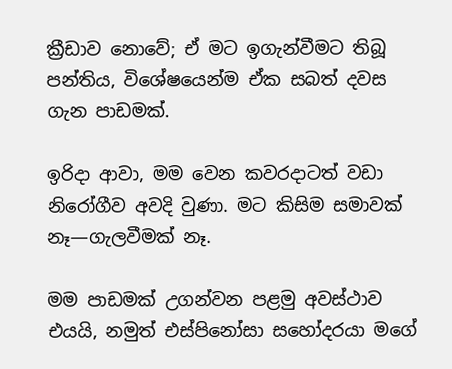ක්‍රීඩාව නොවේ; ඒ මට ඉගැන්වීමට තිබූ පන්තිය, විශේෂයෙන්ම ඒක සබත් දවස ගැන පාඩමක්.

ඉරිදා ආවා, මම වෙන කවරදාටත් වඩා නිරෝගීව අවදි වුණා. මට කිසිම සමාවක් නෑ—ගැලවීමක් නෑ.

මම පාඩමක් උගන්වන පළමු අවස්ථාව එයයි, නමුත් එස්පිනෝසා සහෝදරයා මගේ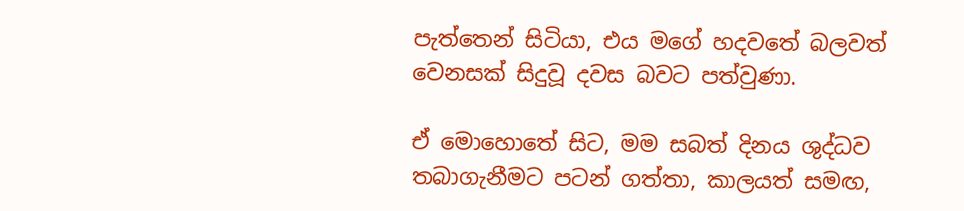පැත්තෙන් සිටියා, එය මගේ හදවතේ බලවත් වෙනසක් සිදුවූ දවස බවට පත්වුණා.

ඒ මොහොතේ සිට, මම සබත් දිනය ශුද්ධව තබාගැනීමට පටන් ගත්තා, කාලයත් සමඟ,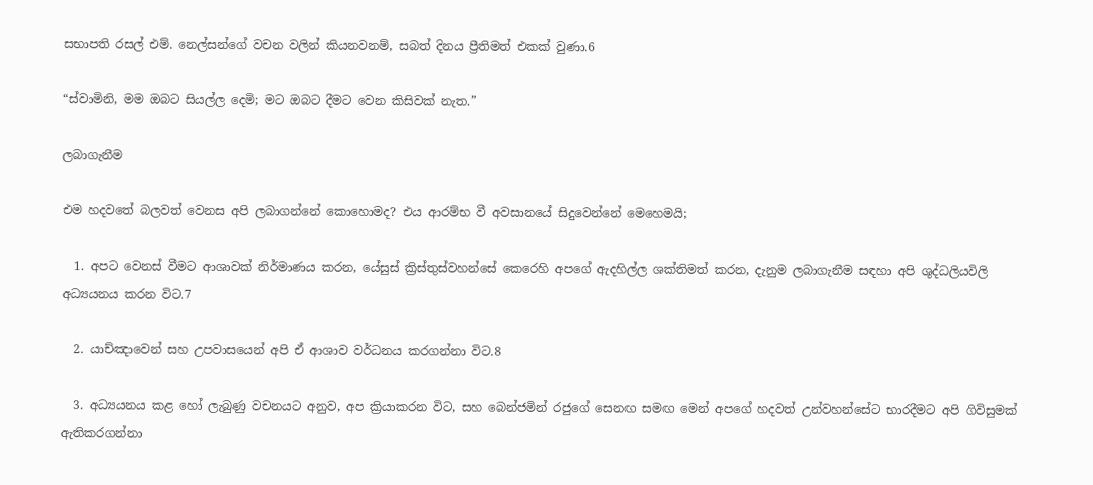සභාපති රසල් එම්. නෙල්සන්ගේ වචන වලින් කියනවනම්, සබත් දිනය ප්‍රීතිමත් එකක් වුණා.6

“ස්වාමිනි, මම ඔබට සියල්ල දෙමි; මට ඔබට දීමට වෙන කිසිවක් නැත.”

ලබාගැනීම

එම හදවතේ බලවත් වෙනස අපි ලබාගන්නේ කොහොමද? එය ආරම්භ වී අවසානයේ සිදුවෙන්නේ මෙහෙමයි;

  1. අපට වෙනස් වීමට ආශාවක් නිර්මාණය කරන, යේසුස් ක්‍රිස්තුස්වහන්සේ කෙරෙහි අපගේ ඇදහිල්ල ශක්තිමත් කරන, දැනුම ලබාගැනීම සඳහා අපි ශුද්ධලියවිලි අධ්‍යයනය කරන විට.7

  2. යාච්ඤාවෙන් සහ උපවාසයෙන් අපි ඒ ආශාව වර්ධනය කරගන්නා විට.8

  3. අධ්‍යයනය කළ හෝ ලැබුණු වචනයට අනුව, අප ක්‍රියාකරන විට, සහ බෙන්ජමින් රජුගේ සෙනඟ සමඟ මෙන් අපගේ හදවත් උන්වහන්සේට භාරදීමට අපි ගිවිසුමක් ඇතිකරගන්නා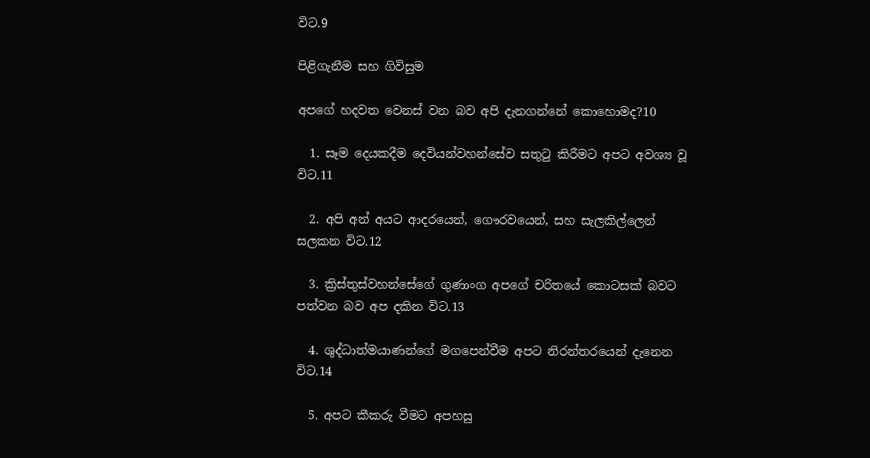විට.9

පිළිගැනීම සහ ගිවිසුම

අපගේ හදවත වෙනස් වන බව අපි දැනගන්නේ කොහොමද?10

  1. සෑම දෙයකදීම දෙවියන්වහන්සේව සතුටු කිරීමට අපට අවශ්‍ය වූ විට.11

  2. අපි අන් අයට ආදරයෙන්, ගෞරවයෙන්, සහ සැලකිල්ලෙන් සලකන විට.12

  3. ක්‍රිස්තුස්වහන්සේගේ ගුණාංග අපගේ චරිතයේ කොටසක් බවට පත්වන බව අප දකින විට.13

  4. ශුද්ධාත්මයාණන්ගේ මගපෙන්වීම අපට නිරන්තරයෙන් දැනෙන විට.14

  5. අපට කීකරු වීමට අපහසු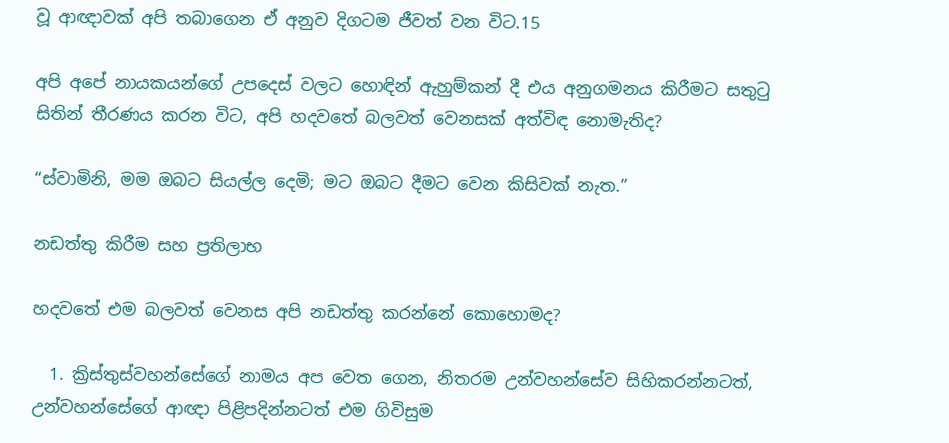වූ ආඥාවක් අපි තබාගෙන ඒ අනුව දිගටම ජීවත් වන විට.15

අපි අපේ නායකයන්ගේ උපදෙස් වලට හොඳින් ඇහුම්කන් දී එය අනුගමනය කිරීමට සතුටු සිතින් තීරණය කරන විට, අපි හදවතේ බලවත් වෙනසක් අත්විඳ නොමැතිද?

“ස්වාමිනි, මම ඔබට සියල්ල දෙමි; මට ඔබට දීමට වෙන කිසිවක් නැත.”

නඩත්තු කිරීම සහ ප්‍රතිලාභ

හදවතේ එම බලවත් වෙනස අපි නඩත්තු කරන්නේ කොහොමද?

  1. ක්‍රිස්තුස්වහන්සේගේ නාමය අප වෙත ගෙන, නිතරම උන්වහන්සේව සිහිකරන්නටත්, උන්වහන්සේගේ ආඥා පිළිපදින්නටත් එම ගිවිසුම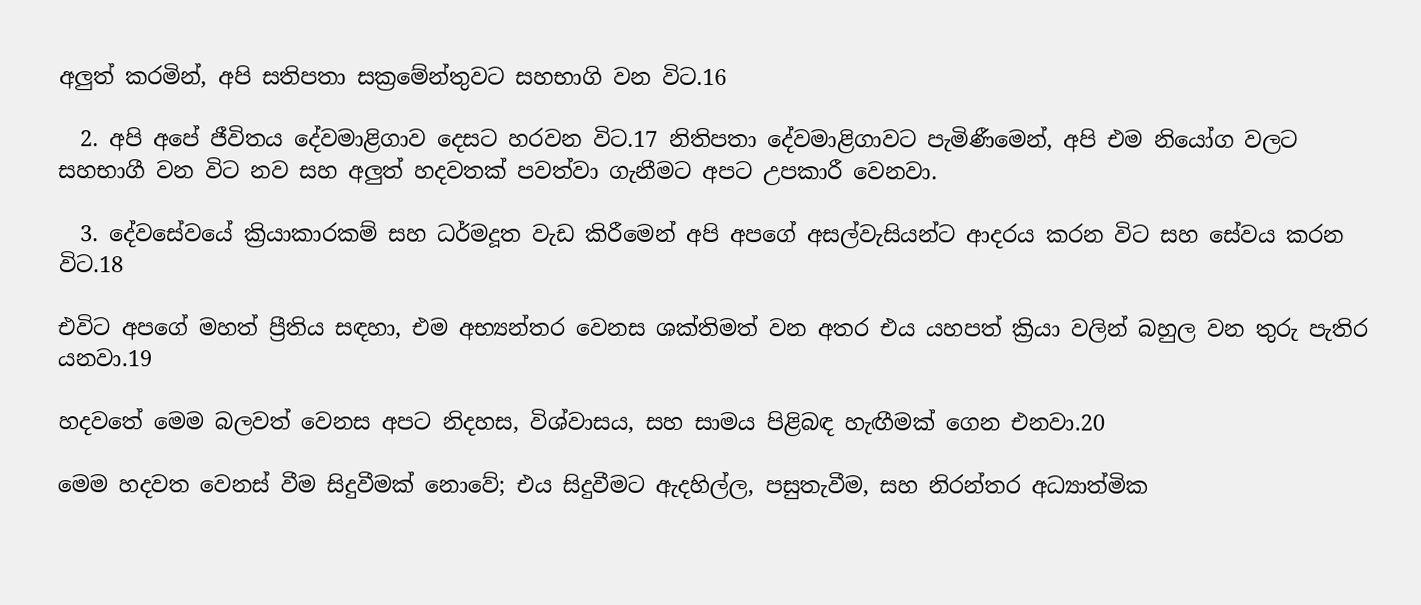අලුත් කරමින්, අපි සතිපතා සක්‍රමේන්තුවට සහභාගි වන විට.16

  2. අපි අපේ ජීවිතය දේවමාළිගාව දෙසට හරවන විට.17 නිතිපතා දේවමාළිගාවට පැමිණීමෙන්, අපි එම නියෝග වලට සහභාගී වන විට නව සහ අලුත් හදවතක් පවත්වා ගැනීමට අපට උපකාරී වෙනවා.

  3. දේවසේවයේ ක්‍රියාකාරකම් සහ ධර්මදූත වැඩ කිරීමෙන් අපි අපගේ අසල්වැසියන්ට ආදරය කරන විට සහ සේවය කරන විට.18

එවිට අපගේ මහත් ප්‍රීතිය සඳහා, එම අභ්‍යන්තර වෙනස ශක්තිමත් වන අතර එය යහපත් ක්‍රියා වලින් බහුල වන තුරු පැතිර යනවා.19

හදවතේ මෙම බලවත් වෙනස අපට නිදහස, විශ්වාසය, සහ සාමය පිළිබඳ හැඟීමක් ගෙන එනවා.20

මෙම හදවත වෙනස් වීම සිදුවීමක් නොවේ; එය සිදුවීමට ඇදහිල්ල, පසුතැවීම, සහ නිරන්තර අධ්‍යාත්මික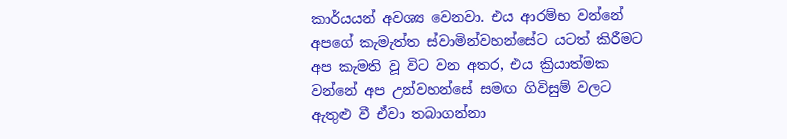කාර්යයන් අවශ්‍ය වෙනවා. එය ආරම්භ වන්නේ අපගේ කැමැත්ත ස්වාමින්වහන්සේට යටත් කිරීමට අප කැමති වූ විට වන අතර, එය ක්‍රියාත්මක වන්නේ අප උන්වහන්සේ සමඟ ගිවිසුම් වලට ඇතුළු වී ඒවා තබාගන්නා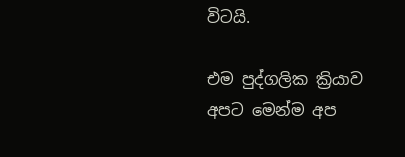විටයි.

එම පුද්ගලික ක්‍රියාව අපට මෙන්ම අප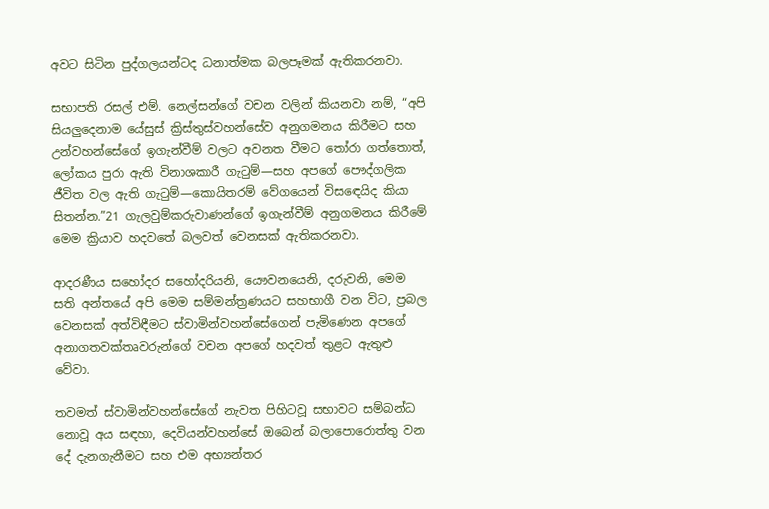අවට සිටින පුද්ගලයන්ටද ධනාත්මක බලපෑමක් ඇතිකරනවා.

සභාපති රසල් එම්. නෙල්සන්ගේ වචන වලින් කියනවා නම්, “අපි සියලුදෙනාම යේසුස් ක්‍රිස්තුස්වහන්සේව අනුගමනය කිරීමට සහ උන්වහන්සේගේ ඉගැන්වීම් වලට අවනත වීමට තෝරා ගත්තොත්, ලෝකය පුරා ඇති විනාශකාරී ගැටුම්—සහ අපගේ පෞද්ගලික ජීවිත වල ඇති ගැටුම්—කොයිතරම් වේගයෙන් විසඳෙයිද කියා සිතන්න.”21 ගැලවුම්කරුවාණන්ගේ ඉගැන්වීම් අනුගමනය කිරීමේ මෙම ක්‍රියාව හදවතේ බලවත් වෙනසක් ඇතිකරනවා.

ආදරණීය සහෝදර සහෝදරියනි, යෞවනයෙනි, දරුවනි, මෙම සති අන්තයේ අපි මෙම සම්මන්ත්‍රණයට සහභාගී වන විට, ප්‍රබල වෙනසක් අත්විඳීමට ස්වාමින්වහන්සේගෙන් පැමිණෙන අපගේ අනාගතවක්තෘවරුන්ගේ වචන අපගේ හදවත් තුළට ඇතුළු වේවා.

තවමත් ස්වාමින්වහන්සේගේ නැවත පිහිටවූ සභාවට සම්බන්ධ නොවූ අය සඳහා, දෙවියන්වහන්සේ ඔබෙන් බලාපොරොත්තු වන දේ දැනගැනීමට සහ එම අභ්‍යන්තර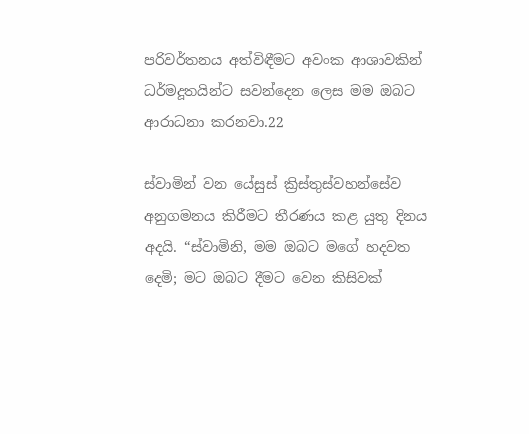පරිවර්තනය අත්විඳීමට අවංක ආශාවකින් ධර්මදූතයින්ට සවන්දෙන ලෙස මම ඔබට ආරාධනා කරනවා.22

ස්වාමින් වන යේසුස් ක්‍රිස්තුස්වහන්සේව අනුගමනය කිරීමට තීරණය කළ යුතු දිනය අදයි. “ස්වාමිනි, මම ඔබට මගේ හදවත දෙමි; මට ඔබට දීමට වෙන කිසිවක්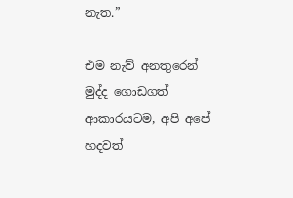නැත.”

එම නැව් අනතුරෙන් මුද්ද ගොඩගත් ආකාරයටම, අපි අපේ හදවත්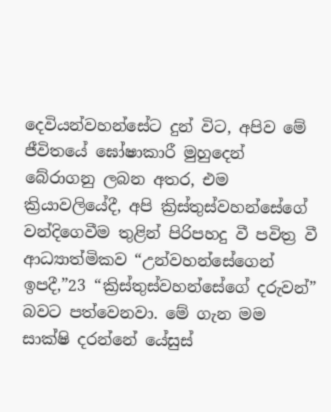දෙවියන්වහන්සේට දුන් විට, අපිව මේ ජීවිතයේ ඝෝෂාකාරී මුහුදෙන් බේරාගනු ලබන අතර, එම ක්‍රියාවලියේදී, අපි ක්‍රිස්තුස්වහන්සේගේ වන්දිගෙවීම තුළින් පිරිපහදු වී පවිත්‍ර වී ආධ්‍යාත්මිකව “උන්වහන්සේගෙන් ඉපදී,”23 “ක්‍රිස්තුස්වහන්සේගේ දරුවන්” බවට පත්වෙනවා. මේ ගැන මම සාක්ෂි දරන්නේ යේසුස්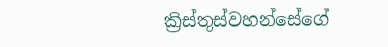ක්‍රිස්තුස්වහන්සේගේ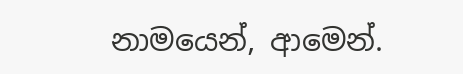නාමයෙන්, ආමෙන්.